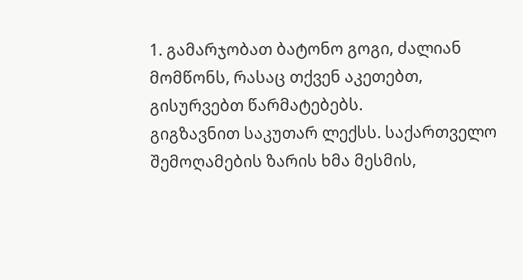1. გამარჯობათ ბატონო გოგი, ძალიან მომწონს, რასაც თქვენ აკეთებთ, გისურვებთ წარმატებებს.
გიგზავნით საკუთარ ლექსს. საქართველო
შემოღამების ზარის ხმა მესმის,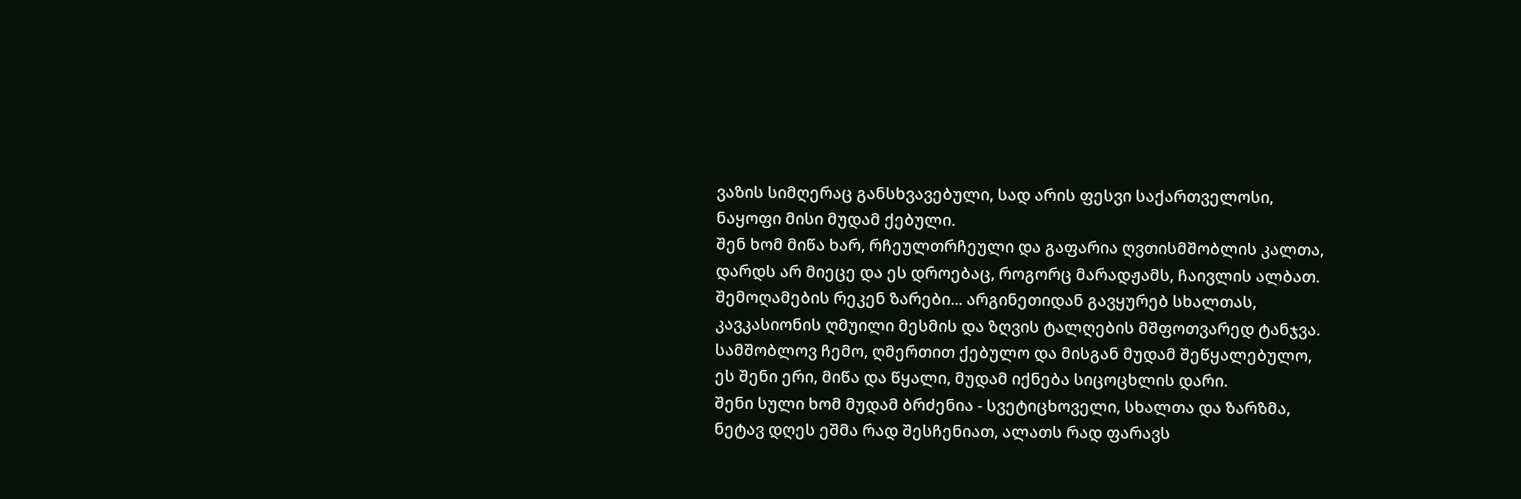ვაზის სიმღერაც განსხვავებული, სად არის ფესვი საქართველოსი, ნაყოფი მისი მუდამ ქებული.
შენ ხომ მიწა ხარ, რჩეულთრჩეული და გაფარია ღვთისმშობლის კალთა,
დარდს არ მიეცე და ეს დროებაც, როგორც მარადჟამს, ჩაივლის ალბათ.
შემოღამების რეკენ ზარები... არგინეთიდან გავყურებ სხალთას,
კავკასიონის ღმუილი მესმის და ზღვის ტალღების მშფოთვარედ ტანჯვა.
სამშობლოვ ჩემო, ღმერთით ქებულო და მისგან მუდამ შეწყალებულო,
ეს შენი ერი, მიწა და წყალი, მუდამ იქნება სიცოცხლის დარი.
შენი სული ხომ მუდამ ბრძენია - სვეტიცხოველი, სხალთა და ზარზმა,
ნეტავ დღეს ეშმა რად შესჩენიათ, ალათს რად ფარავს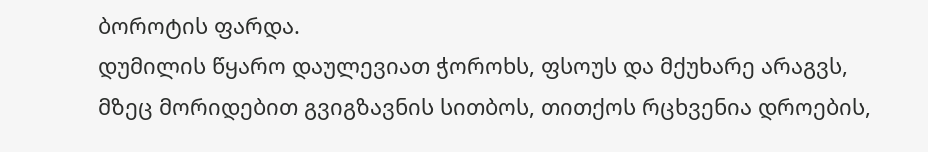ბოროტის ფარდა.
დუმილის წყარო დაულევიათ ჭოროხს, ფსოუს და მქუხარე არაგვს,
მზეც მორიდებით გვიგზავნის სითბოს, თითქოს რცხვენია დროების,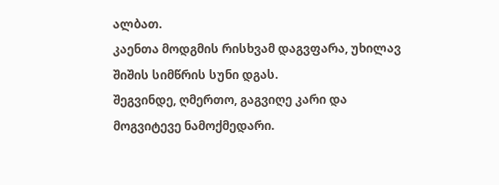ალბათ.
კაენთა მოდგმის რისხვამ დაგვფარა, უხილავ შიშის სიმწრის სუნი დგას.
შეგვინდე, ღმერთო, გაგვიღე კარი და მოგვიტევე ნამოქმედარი.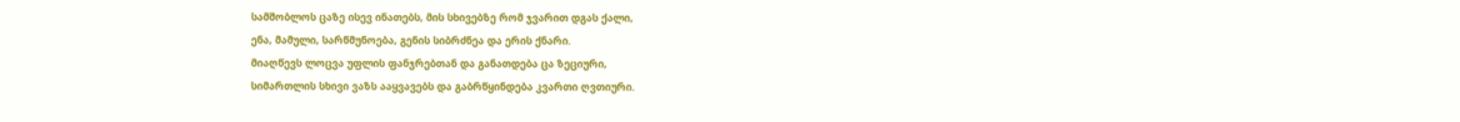სამშობლოს ცაზე ისევ ინათებს, მის სხივებზე რომ ჯვარით დგას ქალი,
ენა, მამული, სარწმუნოება, გენის სიბრძნეა და ერის ქნარი.
მიაღწევს ლოცვა უფლის ფანჯრებთან და განათდება ცა ზეციური,
სიმართლის სხივი ვაზს ააყვავებს და გაბრწყინდება კვართი ღვთიური.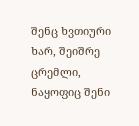შენც ხვთიური ხარ, შეიშრე ცრემლი, ნაყოფიც შენი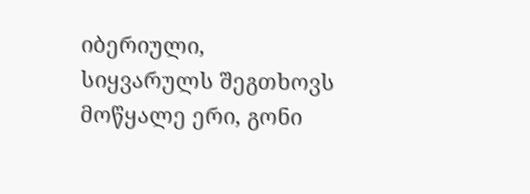იბერიული,
სიყვარულს შეგთხოვს მოწყალე ერი, გონი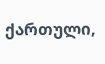ქართული,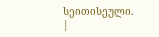სეითისეული. |